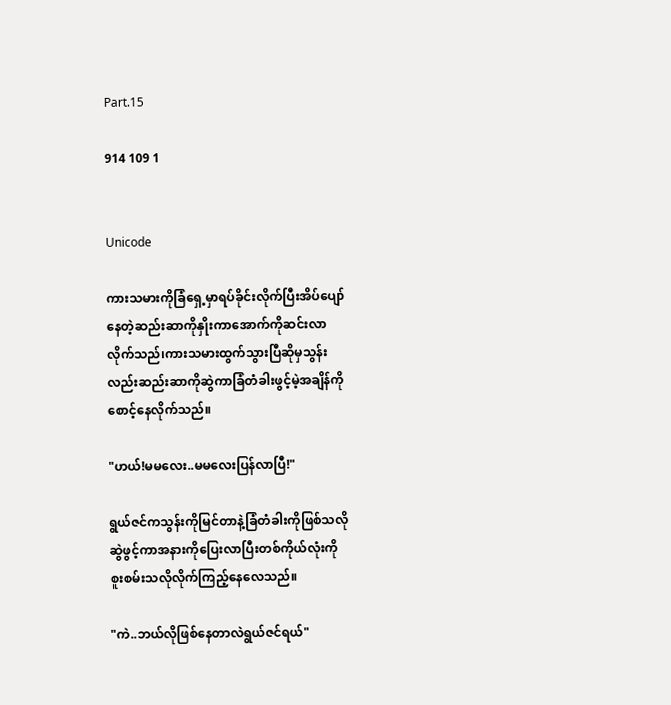Part.15

914 109 1


Unicode

ကားသမားကိုခြံ‌ရှေ့မှာရပ်ခိုင်းလိုက်ပြီးအိပ်ပျော်
နေတဲ့ဆည်းဆာကိုနှိုးကာအောက်ကိုဆင်းလာ
လိုက်သည်၊ကားသမားထွက်သွားပြီဆိုမှသွန်း
လည်းဆည်းဆာကိုဆွဲကာခြံတံခါးဖွင့်မဲ့အချိန်ကို
စောင့်နေလိုက်သည်။

"ဟယ်!မမလေး..မမလေးပြန်လာပြီ!"

ရွယ်ဇင်ကသွန်းကိုမြင်တာနဲ့ခြံတံခါးကိုဖြစ်သလို
ဆွဲဖွင့်ကာအနားကိုပြေးလာပြီးတစ်ကိုယ်လုံးကို
စူးစမ်းသလိုလိုက်ကြည့်နေလေသည်။

"ကဲ..ဘယ်လိုဖြစ်နေတာလဲရွယ်ဇင်ရယ်"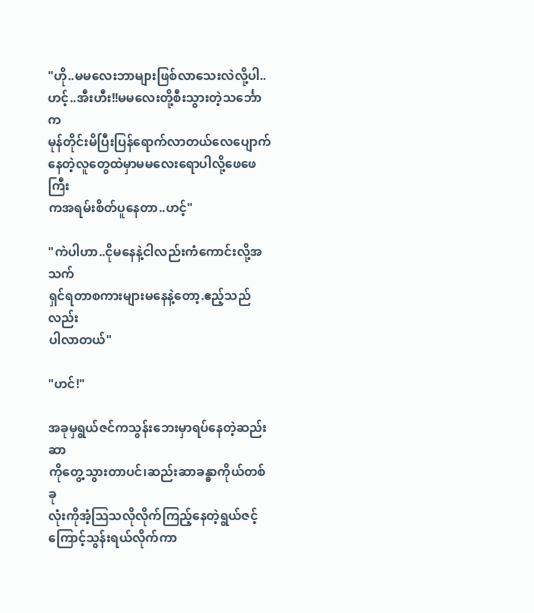"ဟို..မမလေးဘာများဖြစ်လာသေးလဲလို့ပါ..
ဟင့်..အီးဟီး!!မမလေးတို့စီးသွားတဲ့သင်္ဘောက
မုန်တိုင်းမိပြီးပြန်ရောက်လာတယ်လေပျောက်
နေတဲ့လူတွေထဲမှာမမလေးရောပါလို့ဖေဖေကြီး
ကအရမ်းစိတ်ပူနေတာ..ဟင့်"

"ကဲပါဟာ..ငိုမနေနဲ့ငါလည်းကံကောင်းလို့အသက်
ရှင်ရတာစကားများမနေနဲ့တော့.ဧည့်သည်လည်း
ပါလာတယ်"

"ဟင်!"

အခုမှရွယ်ဇင်ကသွန်းဘေးမှာရပ်နေတဲ့ဆည်းဆာ
ကိုတွေ့သွားတာပင်၊ဆည်းဆာခန္ဓာကိုယ်တစ်ခု
လုံးကိုအံ့ဩသလိုလိုက်ကြည့်နေတဲ့ရွယ်ဇင့်
ကြောင့်သွန်းရယ်လိုက်ကာ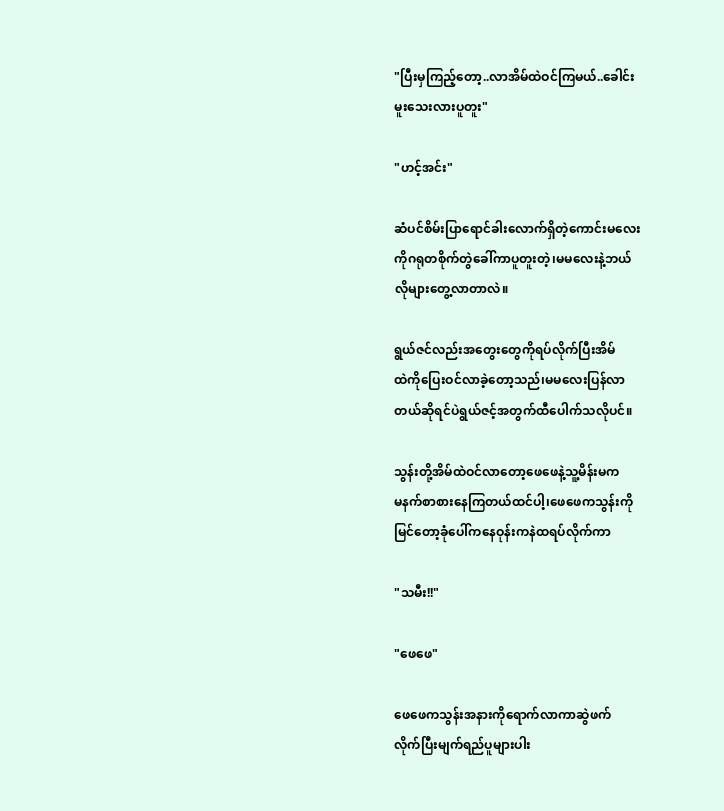"ပြီးမှကြည့်တော့..လာအိမ်ထဲဝင်ကြမယ်..ခေါင်း
မူးသေးလားပူတူး"

"ဟင့်အင်း"

ဆံပင်စိမ်းပြာရောင်ခါးလောက်ရှိတဲ့ကောင်းမလေး
ကိုဂရုတစိုက်တွဲခေါ်ကာ‌ပူတူးတဲ့၊မမလေးနဲ့ဘယ်
လိုများတွေ့လာတာလဲ။

ရွယ်ဇင်လည်းအတွေးတွေကိုရပ်လိုက်ပြီးအိမ်
ထဲကိုပြေးဝင်လာခဲ့တော့သည်၊မမလေးပြန်လာ
တယ်ဆိုရင်ပဲ‌ရွယ်ဇင့်အတွက်ထီပေါက်သလိုပင်။

သွန်းတို့အိမ်ထဲဝင်လာတော့ဖေဖေနဲ့သူ့မိန်းမက
မနက်စာစားနေကြတယ်ထင်ပါ့၊ဖေဖေကသွန်းကို
မြင်တော့ခုံပေါ်ကနေဝုန်းကနဲထရပ်လိုက်ကာ

"သမီး!!"

"ဖေဖေ"

ဖေဖေကသွန်းအနားကိုရောက်လာကာဆွဲဖက်
လိုက်ပြီးမျက်ရည်ပူများပါး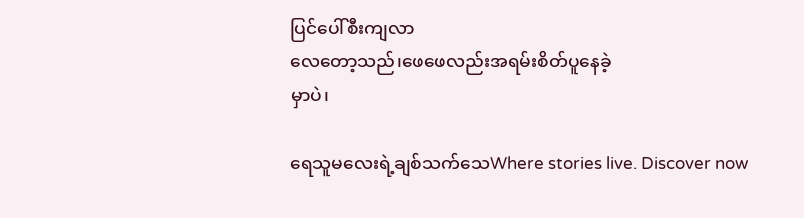ပြင်ပေါ်စီးကျလာ
လေတော့သည်၊ဖေဖေလည်းအရမ်းစိတ်ပူနေခဲ့
မှာပဲ၊

ရေသူမလေးရဲ့ချစ်သက်သေWhere stories live. Discover now